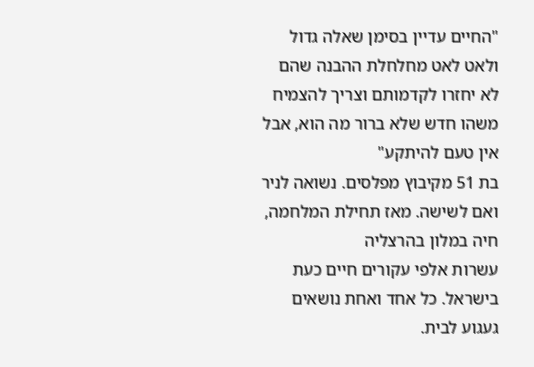"החיים עדיין בסימן שאלה גדול ולאט לאט מחלחלת ההבנה שהם לא יחזרו לקדמותם וצריך להצמיח משהו חדש שלא ברור מה הוא, אבל אין טעם להיתקע"
בת 51 מקיבוץ מפלסים. נשואה לניר ואם לשישה. מאז תחילת המלחמה, חיה במלון בהרצליה
עשרות אלפי עקורים חיים כעת בישראל. כל אחד ואחת נושאים געגוע לבית.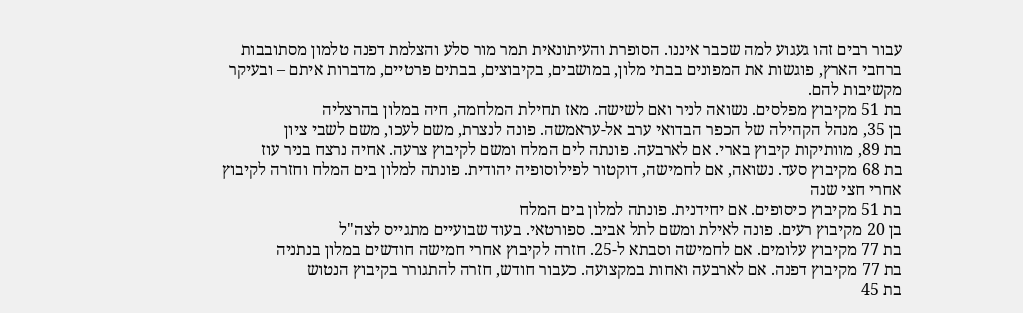עבור רבים זהו געגוע למה שכבר איננו. הסופרת והעיתונאית תמר מור סלע והצלמת דפנה טלמון מסתובבות ברחבי הארץ, פוגשות את המפונים בבתי מלון, במושבים, בקיבוצים, בבתים פרטיים, מדברות איתם – ובעיקר מקשיבות להם.
בת 51 מקיבוץ מפלסים. נשואה לניר ואם לשישה. מאז תחילת המלחמה, חיה במלון בהרצליה
בן 35, מנהל הקהילה של הכפר הבדואי ערב אל-עראמשה. פונה לנצרת, משם לעכו, משם לשבי ציון
בת 89, מוותיקות קיבוץ בארי. אם לארבעה. פונתה לים המלח ומשם לקיבוץ צרעה. אחיה נרצח בניר עוז
בת 68 מקיבוץ סעד. נשואה, אם לחמישה, דוקטור לפילוסופיה יהודית. פונתה למלון בים המלח וחזרה לקיבוץ אחרי חצי שנה
בת 51 מקיבוץ כיסופים. אם יחידנית. פונתה למלון בים המלח
בן 20 מקיבוץ רעים. פונה לאילת ומשם לתל אביב. ספורטאי. בעוד שבועיים מתגייס לצה"ל
בת 77 מקיבוץ עלומים. אם לחמישה וסבתא ל-25. חזרה לקיבוץ אחרי חמישה חודשים במלון בנתניה
בת 77 מקיבוץ דפנה. אם לארבעה ואחות במקצועה. כעבור חודש, חזרה להתגורר בקיבוץ הנטוש
בת 45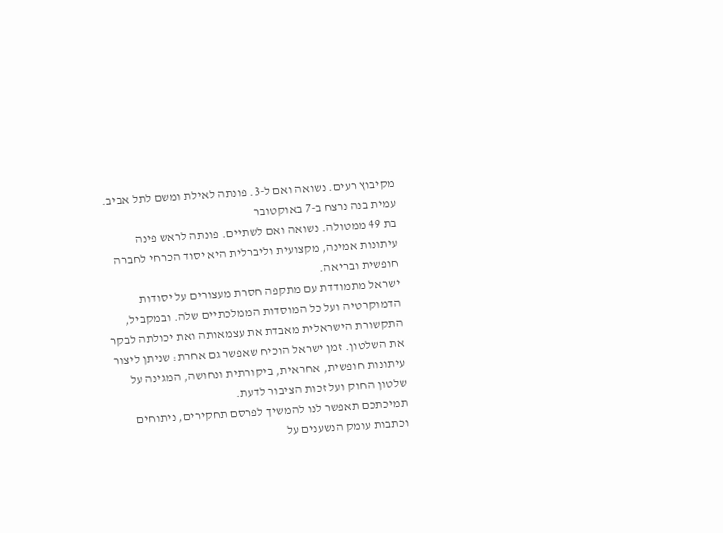מקיבוץ רעים. נשואה ואם ל-3. פונתה לאילת ומשם לתל אביב. עמית בנה נרצח ב-7 באוקטובר
בת 49 ממטולה. נשואה ואם לשתיים. פונתה לראש פינה
עיתונות אמינה, מקצועית וליברלית היא יסוד הכרחי לחברה חופשית ובריאה.
ישראל מתמודדת עם מתקפה חסרת מעצורים על יסודות הדמוקרטיה ועל כל המוסדות הממלכתיים שלה. ובמקביל, התקשורת הישראלית מאבדת את עצמאותה ואת יכולתה לבקר את השלטון. זמן ישראל הוכיח שאפשר גם אחרת: שניתן ליצור עיתונות חופשית, אחראית, ביקורתית ונחושה, המגינה על שלטון החוק ועל זכות הציבור לדעת.
תמיכתכם תאפשר לנו להמשיך לפרסם תחקירים, ניתוחים וכתבות עומק הנשענים על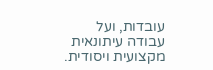עובדות, ועל עבודה עיתונאית מקצועית ויסודית.